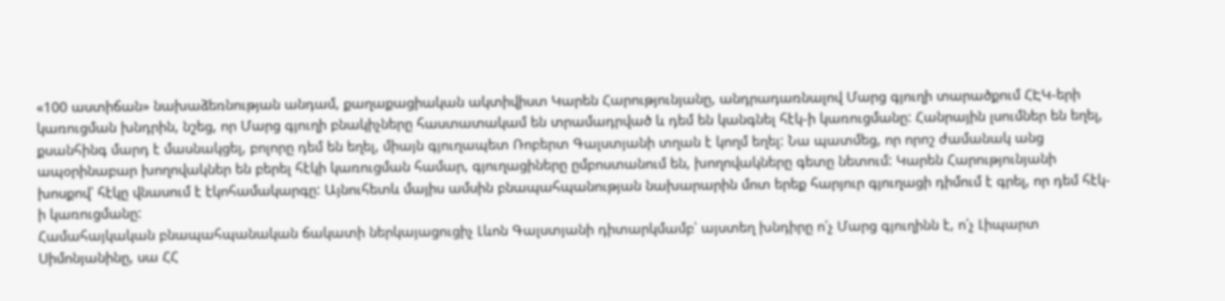«100 աստիճան» նախաձեռնության անդամ, քաղաքացիական ակտիվիստ Կարեն Հարությունյանը, անդրադառնալով Մարց գյուղի տարածքում ՀԷԿ-երի կառուցման խնդրին, նշեց, որ Մարց գյուղի բնակիչները հաստատակամ են տրամադրված և դեմ են կանգնել հէկ-ի կառուցմանը: Հանրային լսումներ են եղել, քսանհինգ մարդ է մասնակցել, բոլորը դեմ են եղել, միայն գյուղապետ Ռոբերտ Գալստյանի տղան է կողմ եղել: Նա պատմեց, որ որոշ ժամանակ անց ապօրինաբար խողովակներ են բերել հէկի կառուցման համար, գյուղացիները ըմբոստանում են, խողովակները գետը նետում: Կարեն Հարությունյանի խոսքով՝ հէկը վնասում է էկոհամակարգը: Այնուհետև մայիս ամսին բնապահպանության նախարարին մոտ երեք հարյուր գյուղացի դիմում է գրել, որ դեմ հէկ-ի կառուցմանը:
Համահայկական բնապահպանական ճակատի ներկայացուցիչ Լևոն Գալստյանի դիտարկմամբ՝ այստեղ խնդիրը ո՛չ Մարց գյուղինն է, ո՛չ Լիպարտ Սիմոնյանինը, սա ՀՀ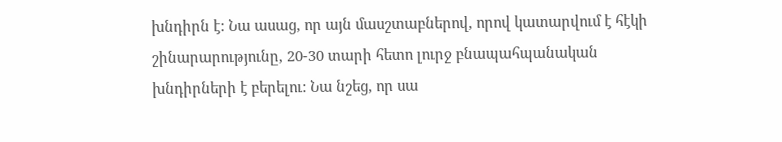խնդիրն է: Նա ասաց, որ այն մասշտաբներով, որով կատարվում է հէկի շինարարությունը, 20-30 տարի հետո լուրջ բնապահպանական խնդիրների է բերելու: Նա նշեց, որ սա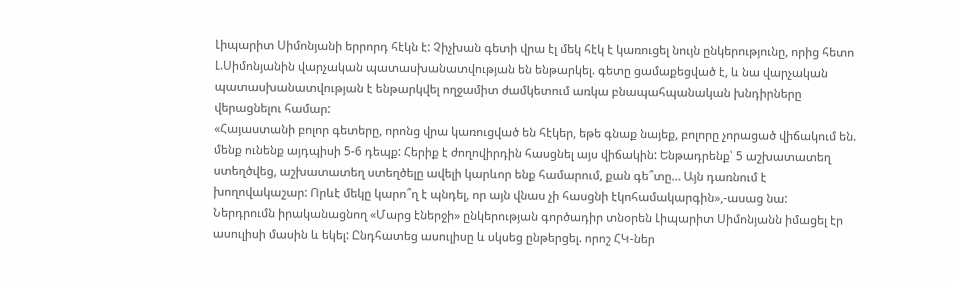Լիպարիտ Սիմոնյանի երրորդ հէկն է: Չիչխան գետի վրա էլ մեկ հէկ է կառուցել նույն ընկերությունը, որից հետո Լ.Սիմոնյանին վարչական պատասխանատվության են ենթարկել. գետը ցամաքեցված է, և նա վարչական պատասխանատվության է ենթարկվել ողջամիտ ժամկետում առկա բնապահպանական խնդիրները վերացնելու համար:
«Հայաստանի բոլոր գետերը, որոնց վրա կառուցված են հէկեր, եթե գնաք նայեք, բոլորը չորացած վիճակում են. մենք ունենք այդպիսի 5-6 դեպք: Հերիք է ժողովիրդին հասցնել այս վիճակին: Ենթադրենք՝ 5 աշխատատեղ ստեղծվեց, աշխատատեղ ստեղծելը ավելի կարևոր ենք համարում, քան գե՞տը… Այն դառնում է խողովակաշար: Որևէ մեկը կարո՞ղ է պնդել, որ այն վնաս չի հասցնի էկոհամակարգին»,-ասաց նա:
Ներդրումն իրականացնող «Մարց էներջի» ընկերության գործադիր տնօրեն Լիպարիտ Սիմոնյանն իմացել էր ասուլիսի մասին և եկել: Ընդհատեց ասուլիսը և սկսեց ընթերցել. որոշ ՀԿ-ներ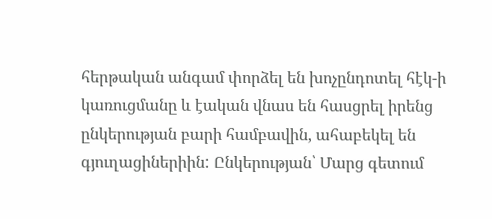հերթական անգամ փորձել են խոչընդոտել հէկ-ի կառուցմանը և էական վնաս են հասցրել իրենց ընկերության բարի համբավին, ահաբեկել են գյուղացիներիին: Ընկերության՝ Մարց գետում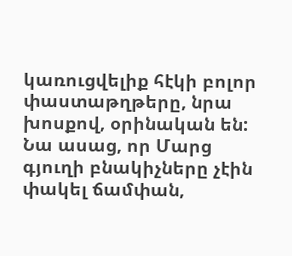կառուցվելիք հէկի բոլոր փաստաթղթերը, նրա խոսքով, օրինական են: Նա ասաց, որ Մարց գյուղի բնակիչները չէին փակել ճամփան,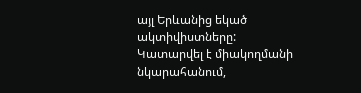այլ Երևանից եկած ակտիվիստները: Կատարվել է միակողմանի նկարահանում,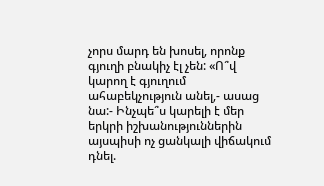չորս մարդ են խոսել, որոնք գյուղի բնակիչ էլ չեն: «Ո՞վ կարող է գյուղում ահաբեկչություն անել,- ասաց նա:- Ինչպե՞ս կարելի է մեր երկրի իշխանություններին այսպիսի ոչ ցանկալի վիճակում դնել.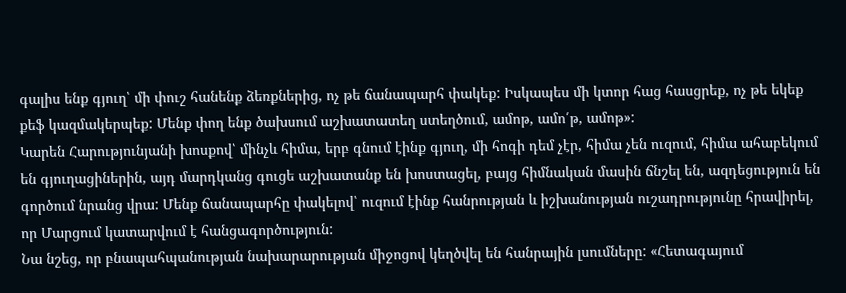գալիս ենք գյուղ՝ մի փուշ հանենք ձեռքներից, ոչ թե ճանապարհ փակեք: Իսկապես մի կտոր հաց հասցրեք, ոչ թե եկեք քեֆ կազմակերպեք: Մենք փող ենք ծախսում աշխատատեղ ստեղծում, ամոթ, ամո՛թ, ամոթ»:
Կարեն Հարությունյանի խոսքով՝ մինչև հիմա, երբ գնում էինք գյուղ, մի հոգի դեմ չէր, հիմա չեն ուզում, հիմա ահաբեկում են գյուղացիներին, այդ մարդկանց գուցե աշխատանք են խոստացել, բայց հիմնական մասին ճնշել են, ազդեցություն են գործում նրանց վրա: Մենք ճանապարհը փակելով՝ ուզում էինք հանրության և իշխանության ուշադրությունը հրավիրել, որ Մարցում կատարվում է հանցագործություն:
Նա նշեց, որ բնապահպանության նախարարության միջոցով կեղծվել են հանրային լսումները: «Հետագայում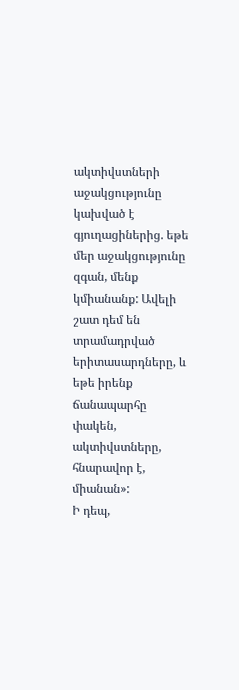ակտիվստների աջակցությունը կախված է գյուղացիներից. եթե մեր աջակցությունը զգան, մենք կմիանանք: Ավելի շատ դեմ են տրամադրված երիտասարդները, և եթե իրենք ճանապարհը փակեն, ակտիվստները, հնարավոր է, միանան»:
Ի դեպ,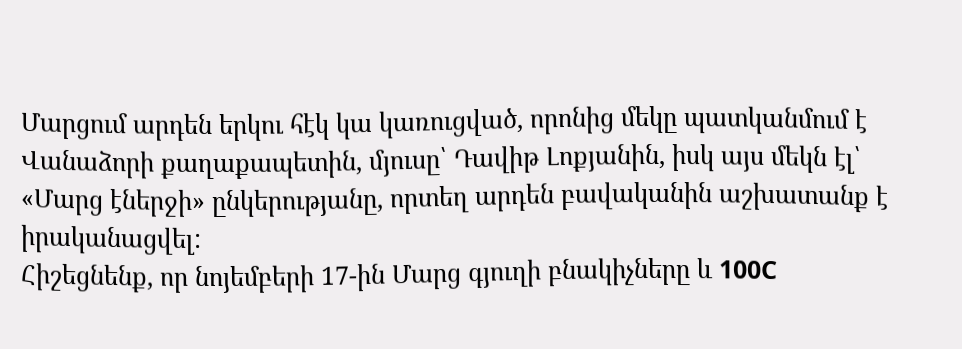Մարցում արդեն երկու հէկ կա կառուցված, որոնից մեկը պատկանմում է Վանաձորի քաղաքապետին, մյուսը՝ Դավիթ Լոքյանին, իսկ այս մեկն էլ՝ «Մարց էներջի» ընկերությանը, որտեղ արդեն բավականին աշխատանք է իրականացվել:
Հիշեցնենք, որ նոյեմբերի 17-ին Մարց գյուղի բնակիչները և 100C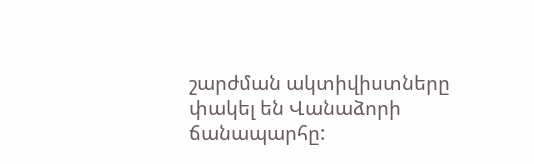շարժման ակտիվիստները փակել են Վանաձորի ճանապարհը: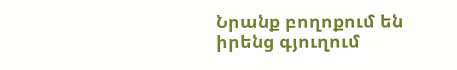Նրանք բողոքում են իրենց գյուղում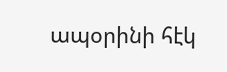ապօրինի հէկ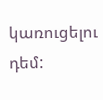կառուցելու դեմ: